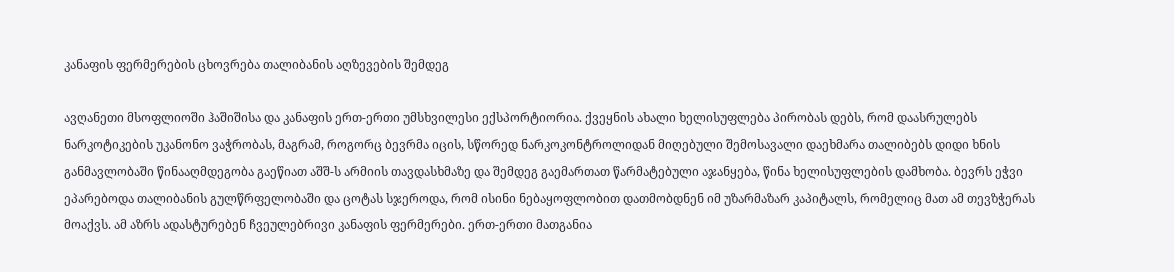კანაფის ფერმერების ცხოვრება თალიბანის აღზევების შემდეგ

ავღანეთი მსოფლიოში ჰაშიშისა და კანაფის ერთ-ერთი უმსხვილესი ექსპორტიორია. ქვეყნის ახალი ხელისუფლება პირობას დებს, რომ დაასრულებს ნარკოტიკების უკანონო ვაჭრობას, მაგრამ, როგორც ბევრმა იცის, სწორედ ნარკოკონტროლიდან მიღებული შემოსავალი დაეხმარა თალიბებს დიდი ხნის განმავლობაში წინააღმდეგობა გაეწიათ აშშ-ს არმიის თავდასხმაზე და შემდეგ გაემართათ წარმატებული აჯანყება, წინა ხელისუფლების დამხობა. ბევრს ეჭვი ეპარებოდა თალიბანის გულწრფელობაში და ცოტას სჯეროდა, რომ ისინი ნებაყოფლობით დათმობდნენ იმ უზარმაზარ კაპიტალს, რომელიც მათ ამ თევზჭერას მოაქვს. ამ აზრს ადასტურებენ ჩვეულებრივი კანაფის ფერმერები. ერთ-ერთი მათგანია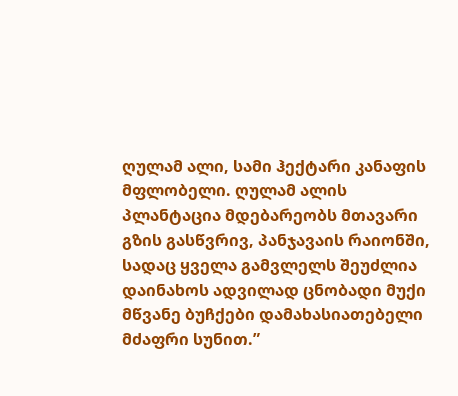ღულამ ალი, სამი ჰექტარი კანაფის მფლობელი. ღულამ ალის პლანტაცია მდებარეობს მთავარი გზის გასწვრივ, პანჯავაის რაიონში, სადაც ყველა გამვლელს შეუძლია დაინახოს ადვილად ცნობადი მუქი მწვანე ბუჩქები დამახასიათებელი მძაფრი სუნით.”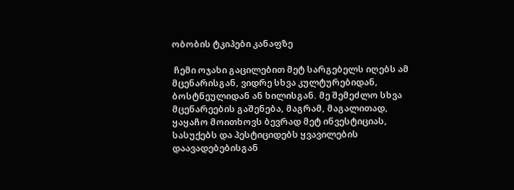ობობის ტკიპები კანაფზე

 ჩემი ოჯახი გაცილებით მეტ სარგებელს იღებს ამ მცენარისგან, ვიდრე სხვა კულტურებიდან, ბოსტნეულიდან ან ხილისგან. მე შემეძლო სხვა მცენარეების გაშენება, მაგრამ, მაგალითად, ყაყაჩო მოითხოვს ბევრად მეტ ინვესტიციას, სასუქებს და პესტიციდებს ყვავილების დაავადებებისგან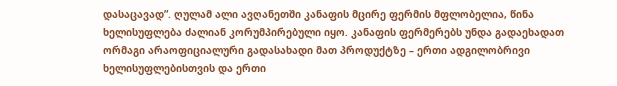დასაცავად”. ღულამ ალი ავღანეთში კანაფის მცირე ფერმის მფლობელია, წინა ხელისუფლება ძალიან კორუმპირებული იყო. კანაფის ფერმერებს უნდა გადაეხადათ ორმაგი არაოფიციალური გადასახადი მათ პროდუქტზე – ერთი ადგილობრივი ხელისუფლებისთვის და ერთი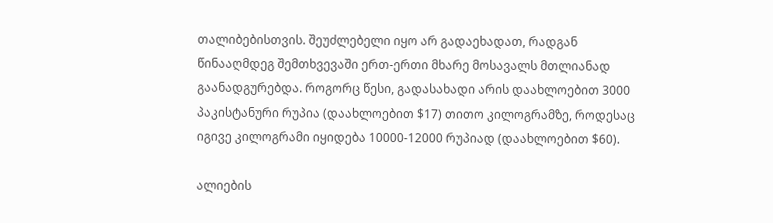თალიბებისთვის. შეუძლებელი იყო არ გადაეხადათ, რადგან წინააღმდეგ შემთხვევაში ერთ-ერთი მხარე მოსავალს მთლიანად გაანადგურებდა. როგორც წესი, გადასახადი არის დაახლოებით 3000 პაკისტანური რუპია (დაახლოებით $17) თითო კილოგრამზე, როდესაც იგივე კილოგრამი იყიდება 10000-12000 რუპიად (დაახლოებით $60).

ალიების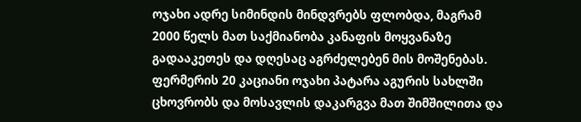ოჯახი ადრე სიმინდის მინდვრებს ფლობდა, მაგრამ 2000 წელს მათ საქმიანობა კანაფის მოყვანაზე გადააკეთეს და დღესაც აგრძელებენ მის მოშენებას. ფერმერის 20 კაციანი ოჯახი პატარა აგურის სახლში ცხოვრობს და მოსავლის დაკარგვა მათ შიმშილითა და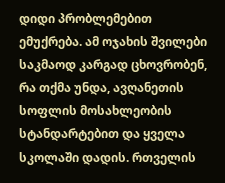დიდი პრობლემებით ემუქრება. ამ ოჯახის შვილები საკმაოდ კარგად ცხოვრობენ, რა თქმა უნდა, ავღანეთის სოფლის მოსახლეობის სტანდარტებით და ყველა სკოლაში დადის. რთველის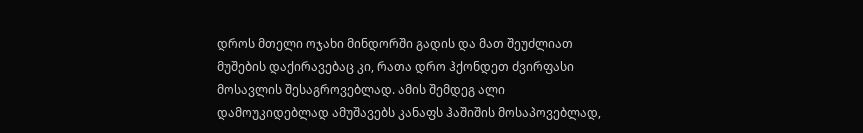დროს მთელი ოჯახი მინდორში გადის და მათ შეუძლიათ  მუშების დაქირავებაც კი, რათა დრო ჰქონდეთ ძვირფასი მოსავლის შესაგროვებლად. ამის შემდეგ ალი დამოუკიდებლად ამუშავებს კანაფს ჰაშიშის მოსაპოვებლად,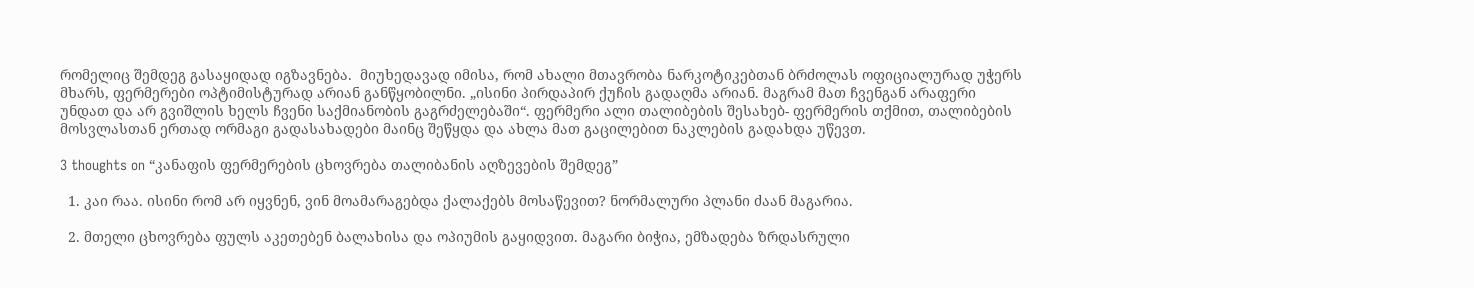რომელიც შემდეგ გასაყიდად იგზავნება.  მიუხედავად იმისა, რომ ახალი მთავრობა ნარკოტიკებთან ბრძოლას ოფიციალურად უჭერს მხარს, ფერმერები ოპტიმისტურად არიან განწყობილნი. „ისინი პირდაპირ ქუჩის გადაღმა არიან. მაგრამ მათ ჩვენგან არაფერი უნდათ და არ გვიშლის ხელს ჩვენი საქმიანობის გაგრძელებაში“. ფერმერი ალი თალიბების შესახებ- ფერმერის თქმით, თალიბების მოსვლასთან ერთად ორმაგი გადასახადები მაინც შეწყდა და ახლა მათ გაცილებით ნაკლების გადახდა უწევთ.

3 thoughts on “კანაფის ფერმერების ცხოვრება თალიბანის აღზევების შემდეგ”

  1. კაი რაა. ისინი რომ არ იყვნენ, ვინ მოამარაგებდა ქალაქებს მოსაწევით? ნორმალური პლანი ძაან მაგარია.

  2. მთელი ცხოვრება ფულს აკეთებენ ბალახისა და ოპიუმის გაყიდვით. მაგარი ბიჭია, ემზადება ზრდასრული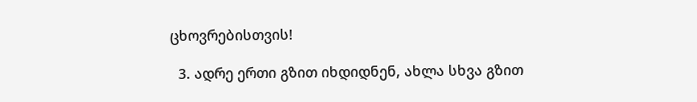ცხოვრებისთვის!

  3. ადრე ერთი გზით იხდიდნენ, ახლა სხვა გზით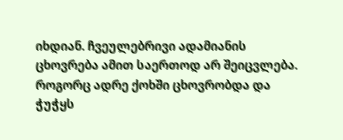იხდიან. ჩვეულებრივი ადამიანის ცხოვრება ამით საერთოდ არ შეიცვლება. როგორც ადრე ქოხში ცხოვრობდა და ჭუჭყს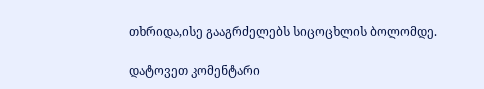თხრიდა,ისე გააგრძელებს სიცოცხლის ბოლომდე.

დატოვეთ კომენტარი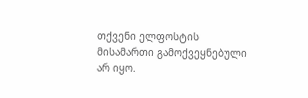თქვენი ელფოსტის მისამართი გამოქვეყნებული არ იყო.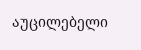აუცილებელი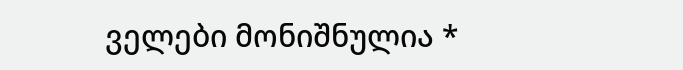ველები მონიშნულია *